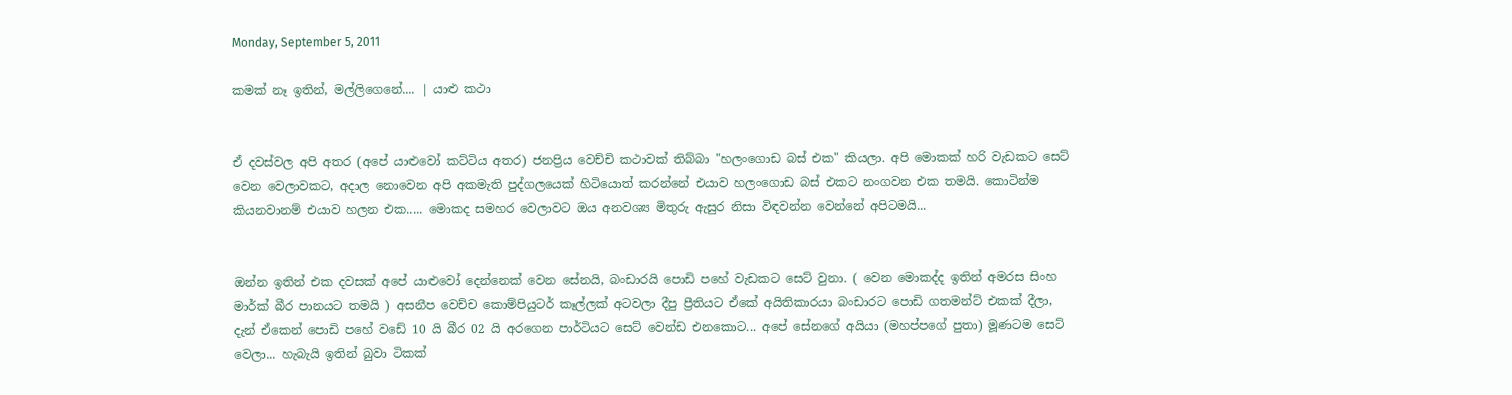Monday, September 5, 2011

කමක් නෑ ඉතින්, මල්ලිගෙනේ.... | යාළු කථා


ඒ දවස්වල අපි අතර (අපේ යාළුවෝ කට්ටිය අතර) ජනප්‍රිය වෙච්චි කථාවක් තිබ්බා "හලංගොඩ බස් එක" කියලා. අ‍පි මොකක් හරි වැඩකට සෙට් වෙන වෙලාවකට, අදාල නොවෙන අපි අකමැති පුද්ගලයෙක් හිටියොත් කරන්නේ එයාව හලංගොඩ බස් එකට නංගවන එක තමයි. කොටින්ම කියනවානම් එයාව හලන එක..... මොකද සමහර වෙලාවට ඔය අනවශ්‍ය මිතුරු ඇසුර නිසා විඳවන්න වෙන්නේ අපිටමයි...


ඔන්න ඉතින් එක දවසක් අපේ යාළුවෝ දෙන්නෙක් වෙන සේනයි, බංඩාරයි පොඩි පහේ වැඩකට සෙට් වුනා. ( වෙන මොකද්ද ඉතින් අමරස සිංහ මාර්ක් බීර පානයට තමයි ) අසනීප වෙච්ච කොම්පියුටර් කෑල්ලක් අටවලා දීපු ප්‍රීතියට ඒකේ අයිතිකාරයා බංඩාරට පොඩි ගතමන්ට් එකක් දීලා, දැන් ඒකෙන් පොඩි පහේ වඩේ 10 යි බීර 02 යි අරගෙන පාර්ටියට සෙට් වෙන්ඩ එනකොට... අපේ සේනගේ අයියා (මහප්පගේ පුතා) මූණටම සෙට් වෙලා... හැබැයි ඉතින් බුවා ටිකක්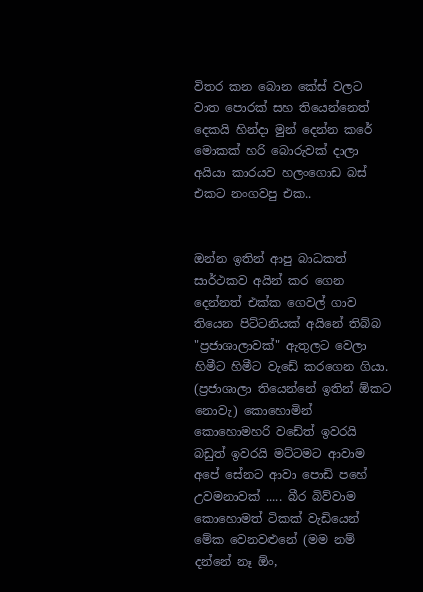විතර කන බොන කේස් වලට වාත පොරක් සහ තියෙන්නෙත් දෙකයි හින්දා මුන් දෙන්න කරේ මොකක් හරි බොරුවක් දාලා අයියා කාරයව හලංගොඩ බස් එකට නංගවපු එක..


ඔන්න ඉතින් ආපු බාධකත් සාර්ථකව අයින් කර ගෙන දෙන්නත් එක්ක ගෙවල් ගාව තියෙන පිට්ටනියක් අයිනේ තිබ්බ "ප්‍රජාශාලාවක්" ඇතුලට වෙලා හිමීට හිමීට වැඩේ කරගෙන ගියා. (ප්‍රජාශාලා තියෙන්නේ ඉතින් ඕකට නොවැ) කොහොමින් කො‍හොමහරි වඩේත් ඉවරයි බඩුත් ඉවරයි මට්ටමට ආවාම අපේ සේනට ආවා පොඩි පහේ උවමනාවක් ..... බීර බිව්වාම කොහොමත් ටිකක් වැඩියෙන් මේක වෙනවළුනේ (මම නම් දන්නේ නෑ ඕං,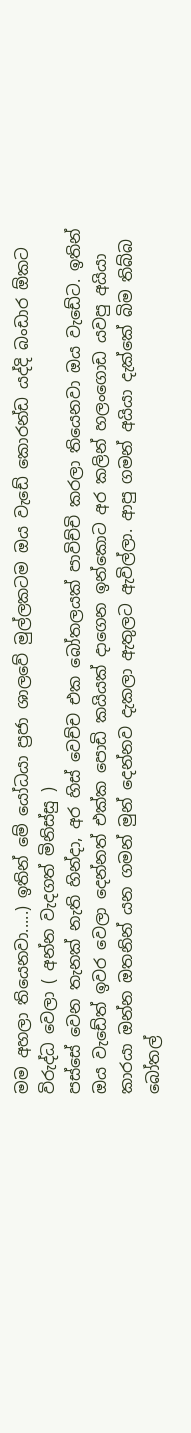මම අහලා තියෙනවා.....) ඉතින් මේ යෝධයා ප්‍රජා ශාලවේ මුල්ලකටම ඔය වැඩේ කොරන්ඩ යද්දි බංඩාර ඕකට විරුද්ධ වෙලා ( අන්න වැදගත් මිනිස්සු )
පස්සේ වෙන තැනක් නැති හින්දා, අර හිස් වෙච්ච එක බෝතලයක් පාවිච්චි කරලා තියෙනවා ඔය වැඩේට. ඉතින් ඔය වැඩේත් ඉවර වෙලා දෙන්නත් එක්ක පොඩි කයියක් දාගෙන ඉන්කොට අර කලින් හලංගොඩ යවපු අයියා කාරයා ඔන්න ඔතනින් යන ගමන් මුන් දෙන්නව දැකලා ඇතුලට ඇවිල්ලා. ආපු ගමන් අයියා දැක්කේ බිම තිබ්බ බෝතල්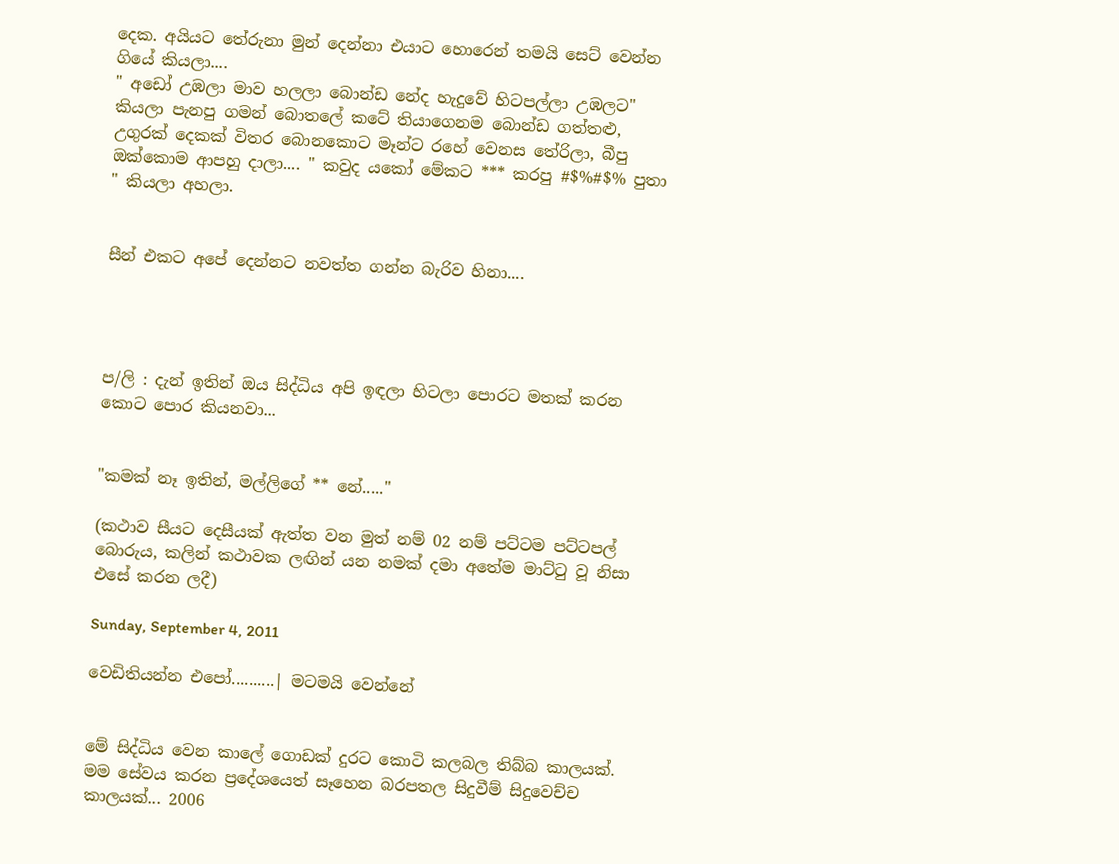දෙක. අයියට තේරුනා මුන් දෙන්නා එයාට හොරෙන් තමයි සෙට් වෙන්න ගියේ කියලා....
" අඩෝ උඹලා මාව හලලා බොන්ඩ නේද හැදුවේ හිටපල්ලා උඹලට" කියලා පැනපු ගමන් බොතලේ කටේ තියාගෙනම බොන්ඩ ගත්තළු, උගුරක් දෙකක් විතර බොනකොට මෑන්ට රහේ වෙනස තේරිලා, බීපු ඔක්කොම ආපහු දාලා.... " කවුද යකෝ මේකට *** කරපු #$%#$% පුතා " කියලා අහලා.


සීන් එකට අපේ දෙන්නට නවත්ත ගන්න බැරිව හිනා....




ප/ලි : දැන් ඉතින් ඔය සිද්ධිය අපි ඉඳලා හිටලා පොරට මතක් කරන කොට පොර කියනවා...


"කමක් නෑ ඉතින්, මල්ලිගේ ** නේ....."

(කථාව සීයට දෙසීයක් ඇත්ත වන මුත් නම් 02 නම් පට්ටම පට්ටපල් බොරුය, කලින් කථාවක ලඟින් යන නමක් දමා අතේම මාට්ටු වූ නිසා එසේ කරන ලදී)

Sunday, September 4, 2011

වෙඩිතියන්න එපෝ..........| මටමයි වෙන්නේ


මේ සිද්ධිය වෙන කාලේ ගොඩක් දුරට කොටි කලබල තිබ්බ කාලයක්. මම සේවය කරන ප්‍රදේශයෙත් සෑහෙන බරපතල සිදුවීම් සිදුවෙච්ච කාලයක්... 2006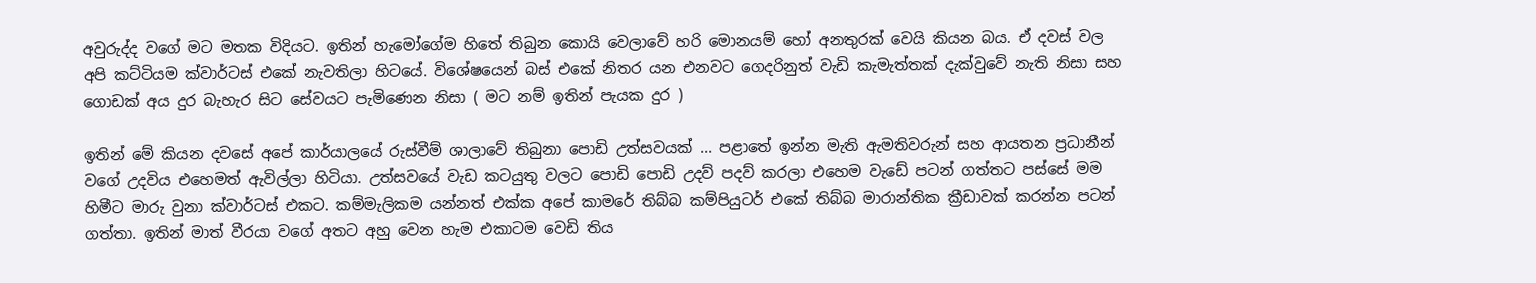අවුරුද්ද වගේ මට මතක විදියට. ඉතින් හැමෝගේම හිතේ තිබුන කොයි වෙලාවේ හරි මොනයම් හෝ අනතුරක් වෙයි කියන බය. ඒ දවස් වල අපි කට්ටියම ක්වාර්ටස් එකේ නැවතිලා හිටයේ. විශේෂයෙන් බස් එකේ නිතර යන එනවට ගෙදරිනුත් වැඩි කැමැත්තක් දැක්වුවේ නැති නිසා සහ ගොඩක් අය දුර බැහැර සිට සේවයට පැමිණෙන නිසා ( මට නම් ඉතින් පැයක දුර )

ඉතින් මේ කියන දවසේ අපේ කාර්යාලයේ රුස්වීම් ශාලාවේ තිබුනා පොඩි උත්සවයක් ... පළාතේ ඉන්න මැති ඇමතිවරුන් සහ ආයතන ප්‍රධානීන් වගේ උදවිය එහෙමත් ඇවිල්ලා හිටියා. උත්සවයේ වැඩ කටයුතු වලට පොඩි පොඩි උදව් පදව් කරලා එහෙම වැඩේ පටන් ගත්තට පස්සේ මම හිමීට මාරු වුනා ක්වාර්ටස් එකට. කම්මැලිකම යන්නත් එක්ක අපේ කාමරේ තිබ්බ කම්පියුටර් එකේ තිබ්බ මාරාන්තික ක්‍රීඩාවක් කරන්න පටන් ගත්තා. ඉතින් මාත් වීරයා වගේ අතට අහු වෙන හැම එකාටම වෙඩි තිය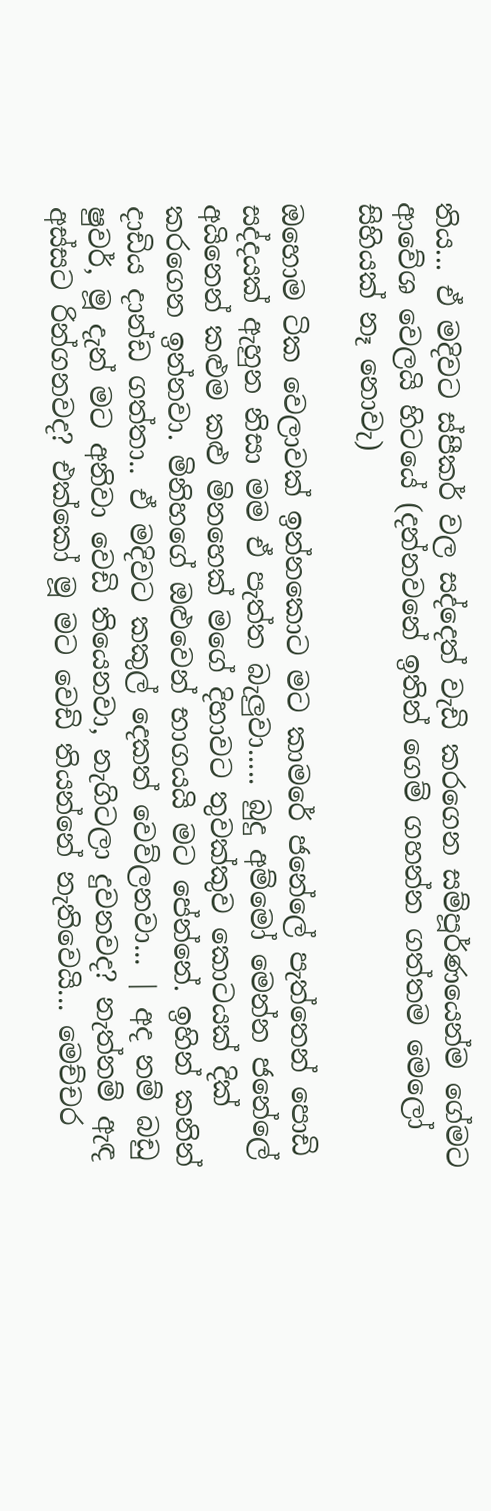තිය... ඒ මදිවට ස්පීකර් වල සද්දෙත් වැඩි කරගෙන සම්පූර්ණයෙන්ම ගේමට ආවේශ වෙලයි හිටයේ (දන්නවනේ ඉතින් ගෙම් ගහන්න ගත්තම මෙලෝ සිහියක් නෑ නොවැ)

ඔහොම ටික වෙලාවක් ඉන්නකොට මට කාමරේ ජනේලේ පැත්තෙන් පොඩි සද්දයක් ඇහුන නිසා මම ඒ පැත්ත බැලුවා..... බුදු අම්මෝ මෙන්න ජනේලේ අයිනෙන් කළුම කළු මිනහෙක් මගේ දිහාවට තුවක්කුව කොටයක් දික් කරගෙන ඉන්නවා. මිනිහගේ ඔළුවෙන් භාගයයි මට පේ‍න්නේ. ඉහින් කනින් දාඩිය දාන්ඩ ගත්තා.. ඒ මදිවට කකුල් දෙකත් වෙව්ලනවා... | අද නම් බඩු ෂුවර්, මූ දැන් මට අනිවා වෙඩි තියෙනවා, නැගිටලා දුවනවද? නැත්නම් ඇඳ අස්සට රින්ගනවද? එක්කෝ මූ මට වෙඩි ති‍යන්නේ නැතිවෙයි... මෙච්චර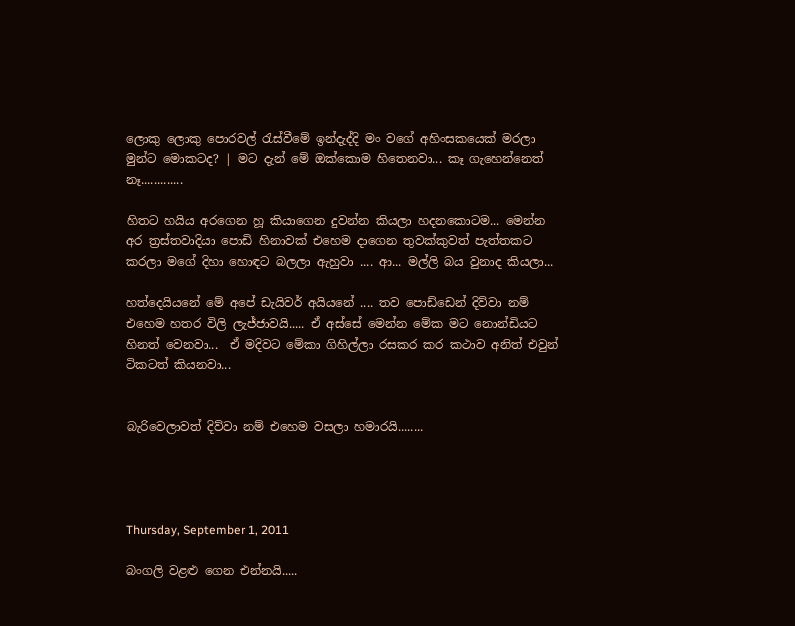ලොකු ලොකු පොරවල් රැස්වීමේ ඉන්දැද්දි මං වගේ අහිංසකයෙක් මරලා මුන්ට මොකටද? | මට දැන් මේ ඔක්කොම හිතෙනවා... කෑ ගැහෙන්නෙත් නෑ.............

හිතට හයිය අරගෙන හූ කියාගෙන දුවන්න කියලා හදනකොටම... මෙන්න අර ත්‍රස්තවාදියා‍ පොඩි හිනාවක් එහෙම දාගෙන තුවක්කුවත් පැත්තකට කරලා මගේ දිහා හොඳට බලලා ඇහුවා .... ආ... මල්ලි බය වුනාද කියලා...

හත්දෙයියනේ මේ අපේ ඩැයිවර් අයියනේ .... තව පොඩ්ඩෙන් දිව්වා නම් එහෙම හතර විලි ලැජ්ජාවයි..... ඒ අස්සේ මෙන්න මේක මට නොන්ඩියට හිනත් වෙනවා...  ඒ මදිවට මේකා ගිහිල්ලා රසකර කර කථාව අනිත් එවුන් ටිකටත් කියනවා...


බැරිවෙලාවත් දිව්වා නම් එහෙම වසලා හමාරයි........




Thursday, September 1, 2011

බංගලි වළළු ගෙන එන්නයි.....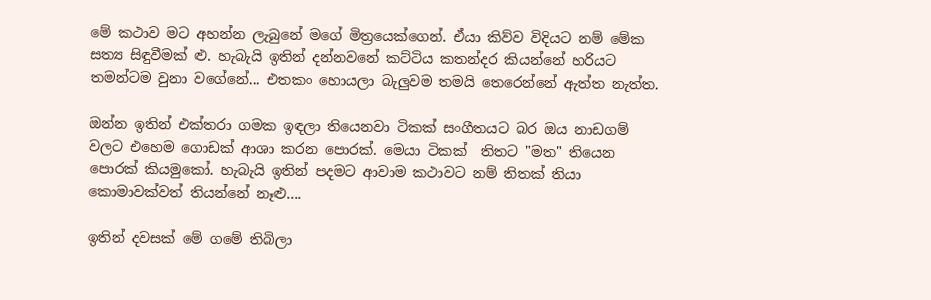මේ කථාව මට අහන්න ලැබුනේ මගේ මිත්‍රයෙක්ගෙන්. ඒයා කිව්ව විදියට නම් මේක සත්‍ය සිඳුවීමක් ළු. හැබැයි ඉතින් දන්නවනේ කට්ටිය කතන්දර කියන්නේ හරියට තමන්ටම වුනා වගේනේ... එතකං හොයලා බැලුවම තමයි තෙරෙන්නේ ඇත්ත නැත්ත.

ඔන්න ඉතින් එක්තරා ගමක ඉඳලා තියෙනවා ටිකක් සංගීතයට බර ඔය නාඩගම් වලට එහෙම ගොඩක් ආශා කරන පොරක්. මෙයා ටිකක්  තිතට "මත" තියෙන පොරක් කියමුකෝ. හැබැයි ඉතින් පදමට ආවාම කථාවට නම් තිතක් තියා‍ කොමාවක්වත් තියන්නේ නෑළු....

ඉතින් දවසක් මේ ගමේ තිබිලා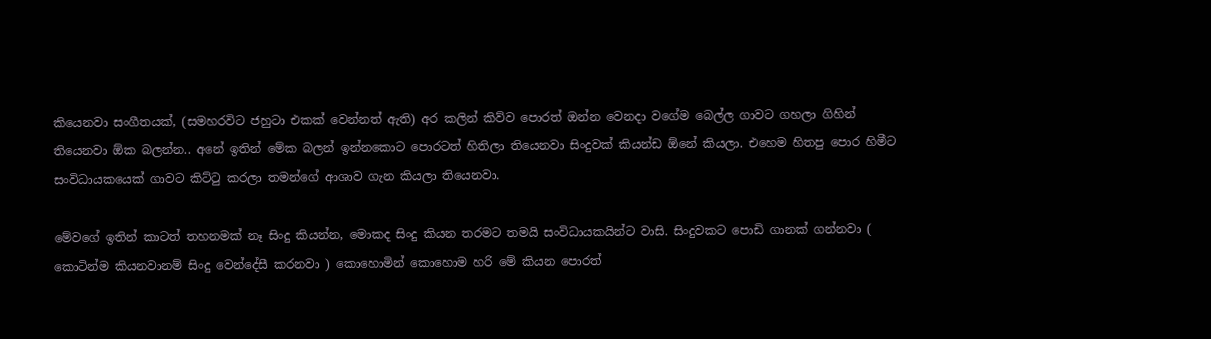කියෙනවා සංගීතයක්, (සමහරවිට ජහුටා එකක් වෙන්නත් ඇති) අර කලින් කිව්ව පොරත් ඔන්න වෙනදා වගේම බෙල්ල ගාවට ගහලා ගිහින් තියෙනවා ඕක බලන්න.. අනේ ඉතින් මේක බලන් ඉන්නකොට පොරටත් හිතිලා තියෙනවා සිංදුවක් කියන්ඩ ඕනේ කියලා. එහෙම හිතපු පොර හිමීට සංවිධායකයෙක් ගාවට කිට්ටු කරලා තමන්ගේ ආශාව ගැන කියලා තියෙනවා.

මේවගේ ඉතින් කාටත් තහනමක් නෑ සිංදු කියන්න, මොකද සිංදු කියන තරමට තමයි සංවිධායකයින්ට වාසි. සිංදුවකට පොඩි ගානක් ගන්නවා ( කොටින්ම කියනවානම් සිංදු වෙන්දේසී කරනවා ) කොහොමින් කොහොම හරි මේ කියන පොරත්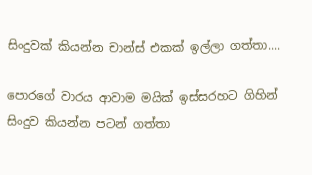සිංදුවක් කියන්න චාන්ස් එකක් ඉල්ලා ගත්තා....

පොරගේ වාරය ආවාම මයික් ඉස්සරහට ගිහින් සිංදුව කියන්න පටන් ගත්තා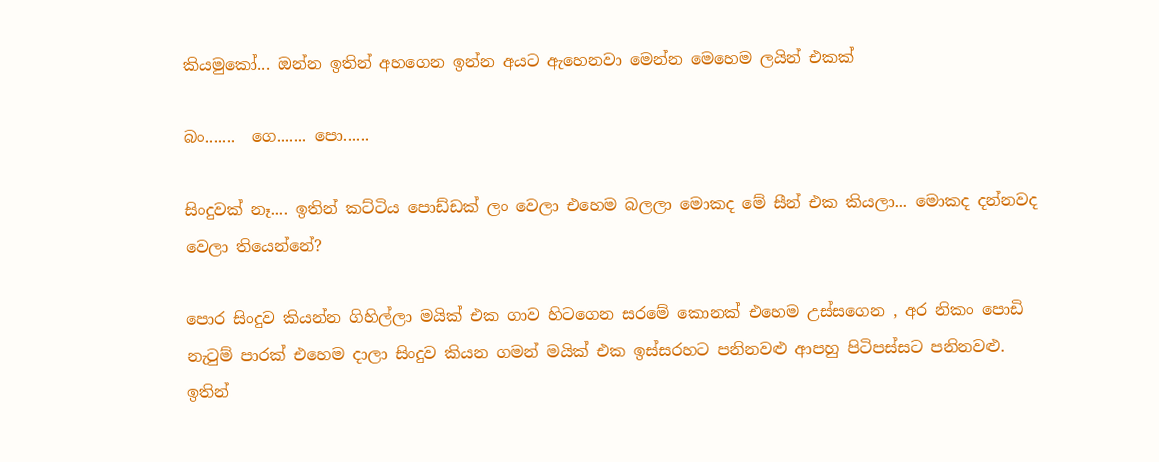කියමුකෝ... ඔන්න ඉතින් අහගෙන ඉන්න අයට ඇහෙනවා මෙන්න මෙහෙම ලයින් එකක්

බං.......  ගෙ....... පො......

සිංදුවක් නෑ.... ඉතින් කට්ටිය පොඩ්ඩක් ලං වෙලා එහෙම බලලා මොකද මේ සීන් එක කියලා... මොකද දන්නවද වෙලා තියෙන්නේ?

පොර සිංදුව කියන්න ගිහිල්ලා මයික් එක ගාව හිටගෙන සරමේ කොනක් එහෙම උස්සගෙන , අර නිකං පොඩි නැටුම් පාරක් එහෙම දාලා සිංදුව කියන ගමන් මයික් එක ඉස්සරහට පනිනවළු ආපහු පිටිපස්සට පනිනවළු.
ඉතින්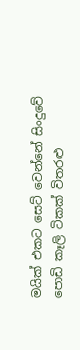මයික් එකට සෙට් වෙන්නේ සිංදුවේ පොඩි කෑලි ටිකක් විතරළු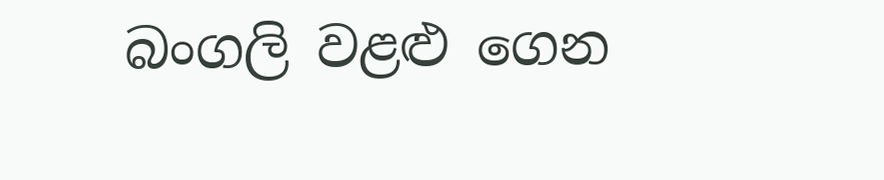බංගලි වළළු ගෙන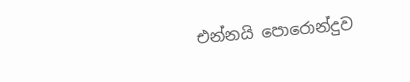එන්නයි ‍පොරොන්දුව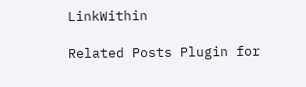LinkWithin

Related Posts Plugin for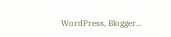WordPress, Blogger...